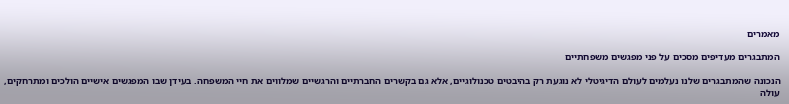מאמרים

המתבגרים מעדיפים מסכים על פני מפגשים משפחתיים

הנכונה שהמתבגרים שלנו נעלמים לעולם הדיגיטלי לא נוגעת רק בהיבטים טכנולוגיים, אלא גם בקשרים החברתיים והרגשיים שמלווים את חיי המשפחה. בעידן שבו המפגשים אישיים הולכים ומתרחקים, עולה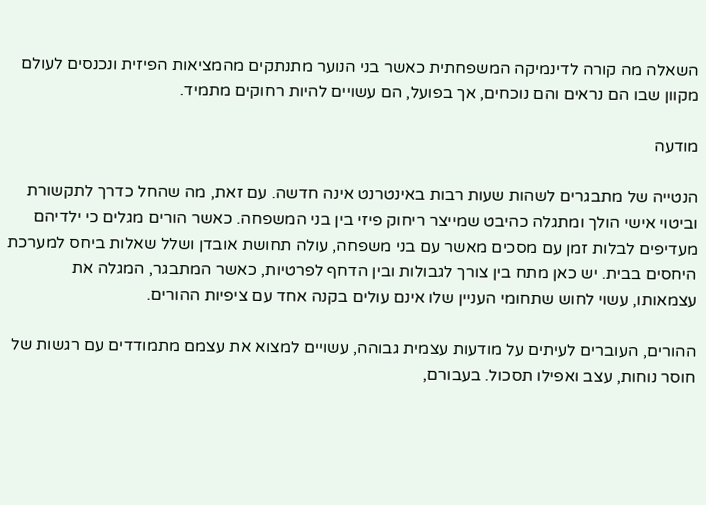השאלה מה קורה לדינמיקה המשפחתית כאשר בני הנוער מתנתקים מהמציאות הפיזית ונכנסים לעולם מקוון שבו הם נראים והם נוכחים, אך בפועל, הם עשויים להיות רחוקים מתמיד.

מודעה

הנטייה של מתבגרים לשהות שעות רבות באינטרנט אינה חדשה. עם זאת, מה שהחל כדרך לתקשורת וביטוי אישי הולך ומתגלה כהיבט שמייצר ריחוק פיזי בין בני המשפחה. כאשר הורים מגלים כי ילדיהם מעדיפים לבלות זמן עם מסכים מאשר עם בני משפחה, עולה תחושת אובדן ושלל שאלות ביחס למערכת היחסים בבית. יש כאן מתח בין צורך לגבולות ובין הדחף לפרטיות, כאשר המתבגר, המגלה את עצמאותו, עשוי לחוש שתחומי העניין שלו אינם עולים בקנה אחד עם ציפיות ההורים.

ההורים, העוברים לעיתים על מודעות עצמית גבוהה, עשויים למצוא את עצמם מתמודדים עם רגשות של חוסר נוחות, עצב ואפילו תסכול. בעבורם,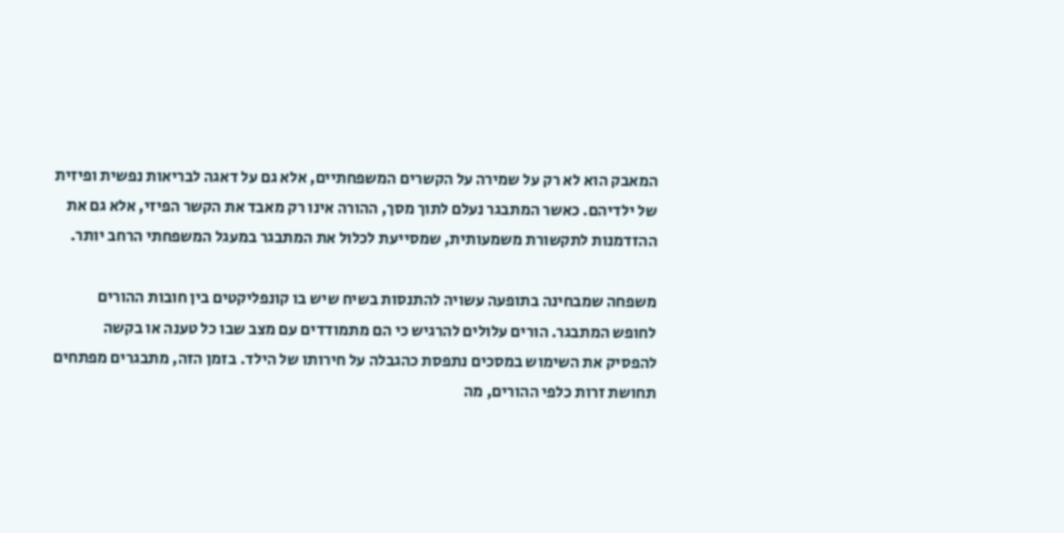המאבק הוא לא רק על שמירה על הקשרים המשפחתיים, אלא גם על דאגה לבריאות נפשית ופיזית של ילדיהם. כאשר המתבגר נעלם לתוך מסך, ההורה אינו רק מאבד את הקשר הפיזי, אלא גם את ההזדמנות לתקשורת משמעותית, שמסייעת לכלול את המתבגר במעגל המשפחתי הרחב יותר.

משפחה שמבחינה בתופעה עשויה להתנסות בשיח שיש בו קונפליקטים בין חובות ההורים לחופש המתבגר. הורים עלולים להרגיש כי הם מתמודדים עם מצב שבו כל טענה או בקשה להפסיק את השימוש במסכים נתפסת כהגבלה על חירותו של הילד. בזמן הזה, מתבגרים מפתחים תחושת זרות כלפי ההורים, מה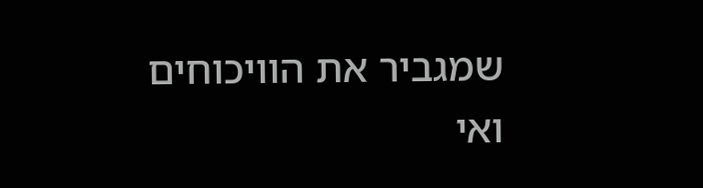שמגביר את הוויכוחים ואי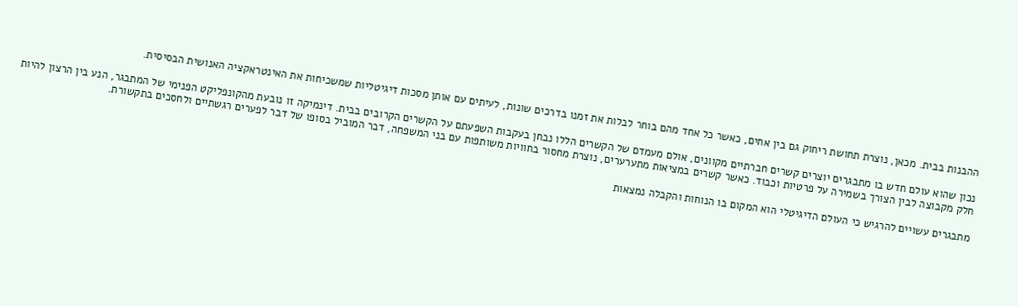ההבנות בבית. מכאן, נוצרת תחושת ריחוק גם בין אחים, כאשר כל אחד מהם בוחר לבלות את זמנו בדרכים שונות, לעיתים עם אותן מסכות דיגיטליות שמשכיחות את האינטראקציה האנושית הבסיסית.

נכון שהוא עולם חדש בו מתבגרים יוצרים קשרים חברתיים מקוונים, אולם מעמדם של הקשרים הללו נבחן בעקבות השפעתם על הקשרים הקרובים בבית. דינמיקה זו נובעת מהקונפליקט הפנימי של המתבגר, הנע בין הרצון להיות חלק מקבוצה לבין הצורך בשמירה על פרטיות וכבוד. כאשר קשרים במציאות מתערערים, נוצרת מחסור בחוויות משותפות עם בני המשפחה, דבר המוביל בסופו של דבר לפערים רגשתיים ולחסכים בתקשורת.

מתבגרים עשויים להרגיש כי העולם הדיגיטלי הוא המקום בו הנוחות והקבלה נמצאות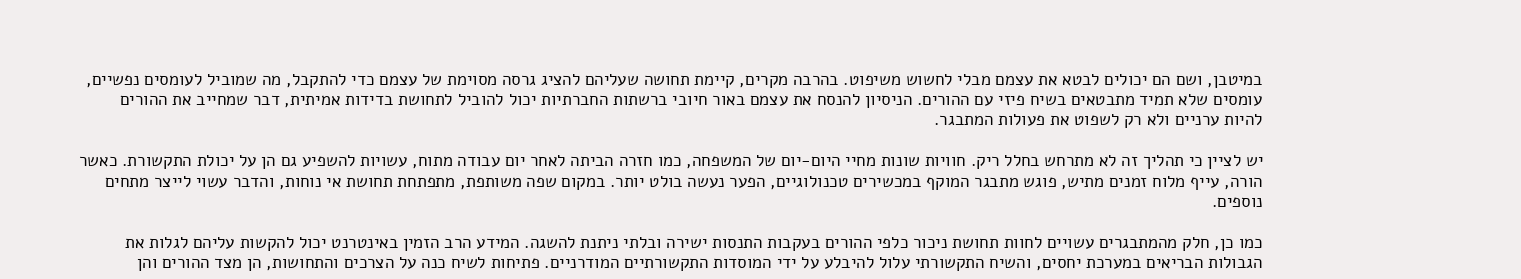במיטבן, ושם הם יכולים לבטא את עצמם מבלי לחשוש משיפוט. בהרבה מקרים, קיימת תחושה שעליהם להציג גרסה מסוימת של עצמם כדי להתקבל, מה שמוביל לעומסים נפשיים, עומסים שלא תמיד מתבטאים בשיח פיזי עם ההורים. הניסיון להנסח את עצמם באור חיובי ברשתות החברתיות יכול להוביל לתחושת בדידות אמיתית, דבר שמחייב את ההורים להיות ערניים ולא רק לשפוט את פעולות המתבגר.

יש לציין כי תהליך זה לא מתרחש בחלל ריק. חוויות שונות מחיי היום-יום של המשפחה, כמו חזרה הביתה לאחר יום עבודה מתוח, עשויות להשפיע גם הן על יכולת התקשורת. כאשר הורה, עייף מלוח זמנים מתיש, פוגש מתבגר המוקף במכשירים טכנולוגיים, הפער נעשה בולט יותר. במקום שפה משותפת, מתפתחת תחושת אי נוחות, והדבר עשוי לייצר מתחים נוספים.

כמו כן, חלק מהמתבגרים עשויים לחוות תחושת ניכור כלפי ההורים בעקבות התנסות ישירה ובלתי ניתנת להשגה. המידע הרב הזמין באינטרנט יכול להקשות עליהם לגלות את הגבולות הבריאים במערכת יחסים, והשיח התקשורתי עלול להיבלע על ידי המוסדות התקשורתיים המודרניים. פתיחות לשיח כנה על הצרכים והתחושות, הן מצד ההורים והן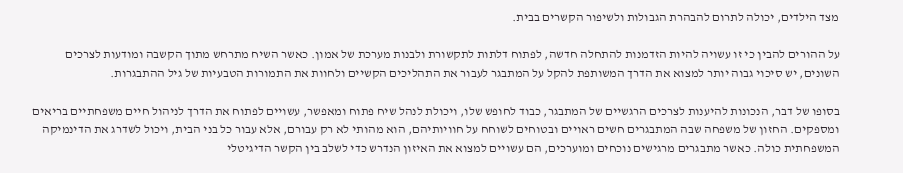מצד הילדים, יכולה לתרום להבהרת הגבולות ולשיפור הקשרים בבית.

על ההורים להבין כי זו עשויה להיות הזדמנות להתחלה חדשה, לפתוח דלתות לתקשורת ולבנות מערכת של אמון. כאשר השיח מתרחש מתוך הקשבה ומודעות לצרכים השונים, יש סיכוי גבוה יותר למצוא את הדרך המשותפת להקל על המתבגר לעבור את התהליכים הקשיים ולחוות את התמורות הטבעיות של גיל ההתבגרות.

בסופו של דבר, הנכונות להיענות לצרכים הרגשיים של המתבגר, כבוד לחופש שלו, ויכולת לנהל שיח פתוח ומאפשר, עשויים לפתוח את הדרך לניהול חיים משפחתיים בריאים ומספקים. החזון של משפחה שבה המתבגרים חשים ראויים ובטוחים לשוחח על חוויותיהם, הוא מהותי לא רק עבורם, אלא עבור כל בני הבית, ויכול לשדרג את הדינמיקה המשפחתית כולה. כאשר מתבגרים מרגישים נוכחים ומוערכים, הם עשויים למצוא את האיזון הנדרש כדי לשלב בין הקשר הדיגיטלי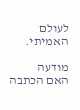לעולם האמיתי.

מודעה
האם הכתבה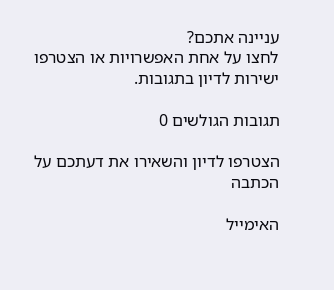עניינה אתכם?
לחצו על אחת האפשרויות או הצטרפו ישירות לדיון בתגובות.

תגובות הגולשים 0

הצטרפו לדיון והשאירו את דעתכם על הכתבה

האימייל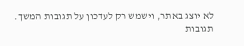לא יוצג באתר, וישמש רק לעדכון על תגובות המשך.
תגובות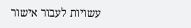עשויות לעבור אישור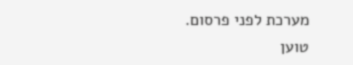מערכת לפני פרסום.
טוען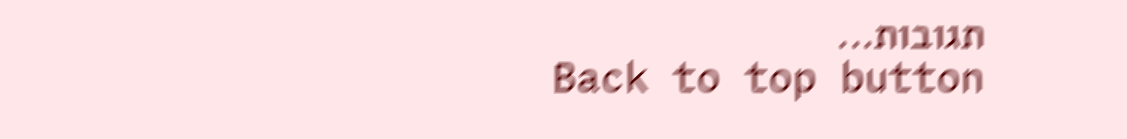תגובות...
Back to top button